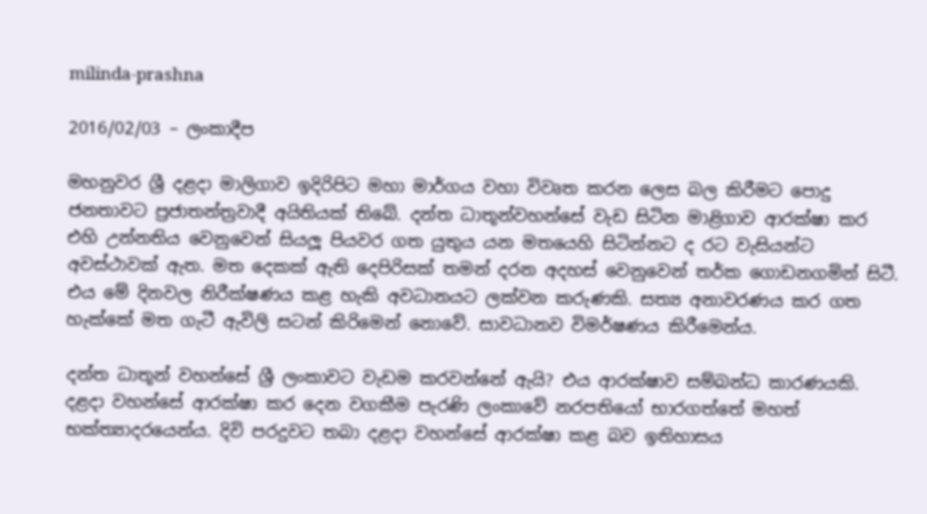milinda-prashna

2016/02/03 – ලංකාදීප

මහනුවර ශ්‍රී දළදා මාලිගාව ඉදිරිපිට මහා මාර්ගය වහා විවෘත කරන ලෙස බල කිරීමට පොදු ජනතාවට ප්‍රජාතන්ත්‍රවාදී අයිතියක් තිබේ. දන්ත ධාතූන්වහන්සේ වැඩ සිටින මාළිගාව ආරක්ෂා කර එහි උන්නතිය වෙනුවෙන් සියලූ පියවර ගත යුතුය යන මතයෙහි සිටින්නට ද රට වැසියන්ට අවස්ථාවක් ඇත. මත දෙකක් ඇති දෙපිරිසක් තමන් දරන අදහස් වෙනුවෙන් තර්ක ගොඩනගමින් සිටී. එය මේ දිනවල නිරීක්ෂණය කළ හැකි අවධානයට ලක්වන කරුණකි. සත්‍ය අනාවරණය කර ගත හැක්කේ මත ගැටී ඇවිලි සටන් කිරිමෙන් නොවේ. සාවධානව විමර්ෂණය කිරීමෙන්ය.

දන්ත ධාතූන් වහන්සේ ශ්‍රී ලංකාවට වැඩම කරවන්නේ ඇයි? එය ආරක්ෂාව සම්බන්ධ කාරණයකි. දළදා වහන්සේ ආරක්ෂා කර දෙන වගකීම පැරණි ලංකාවේ නරපතියෝ භාරගත්තේ මහත් භක්ත්‍යාදරයෙන්ය. දිවි පරදුවට තබා දළදා වහන්සේ ආරක්ෂා කළ බව ඉතිහාසය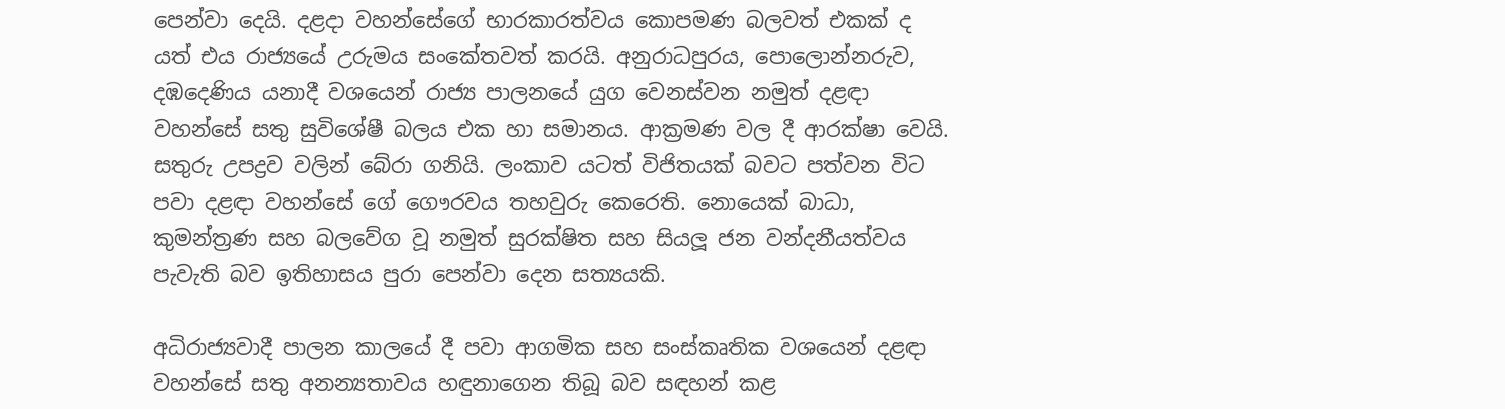පෙන්වා දෙයි. දළදා වහන්සේගේ භාරකාරත්වය කොපමණ බලවත් එකක් ද යත් එය රාජ්‍යයේ උරුමය සංකේතවත් කරයි. අනුරාධපුරය, පොලොන්නරුව, දඹදෙණිය යනාදී වශයෙන් රාජ්‍ය පාලනයේ යුග වෙනස්වන නමුත් දළඳා වහන්සේ සතු සුවිශේෂී බලය එක හා සමානය. ආක්‍රමණ වල දී ආරක්ෂා වෙයි. සතුරු උපද්‍රව වලින් බේරා ගනියි. ලංකාව යටත් විජිතයක් බවට පත්වන විට පවා දළඳා වහන්සේ ගේ ගෞරවය තහවුරු කෙරෙති. නොයෙක් බාධා, කුමන්ත්‍රණ සහ බලවේග වූ නමුත් සුරක්ෂිත සහ සියලූ ජන වන්දනීයත්වය පැවැති බව ඉතිහාසය පුරා පෙන්වා දෙන සත්‍යයකි.

අධිරාජ්‍යවාදී පාලන කාලයේ දී පවා ආගමික සහ සංස්කෘතික වශයෙන් දළඳා වහන්සේ සතු අනන්‍යතාවය හඳුනාගෙන තිබූ බව සඳහන් කළ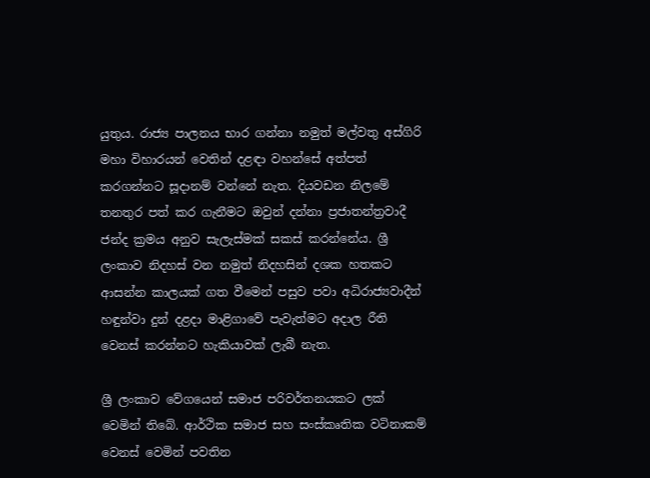යුතුය. රාජ්‍ය පාලනය භාර ගන්නා නමුත් මල්වතු අස්ගිරි මහා විහාරයන් වෙතින් දළඳා වහන්සේ අත්පත් කරගන්නට සූදානම් වන්නේ නැත. දියවඩන නිලමේ තනතුර පත් කර ගැනීමට ඔවුන් දන්නා ප්‍රජාතන්ත්‍රවාදී ජන්ද ක්‍රමය අනුව සැලැස්මක් සකස් කරන්නේය. ශ්‍රී ලංකාව නිදහස් වන නමුත් නිදහසින් දශක හතකට ආසන්න කාලයක් ගත වීමෙන් පසුව පවා අධිරාජ්‍යවාදීන් හඳුන්වා දුන් දළදා මාළිගාවේ පැවැත්මට අදාල රීති වෙනස් කරන්නට හැකියාවක් ලැබී නැත.

ශ්‍රී ලංකාව වේගයෙන් සමාජ පරිවර්තනයකට ලක් වෙමින් තිබේ. ආර්ථික සමාජ සහ සංස්කෘතික වටිනාකම් වෙනස් වෙමින් පවතින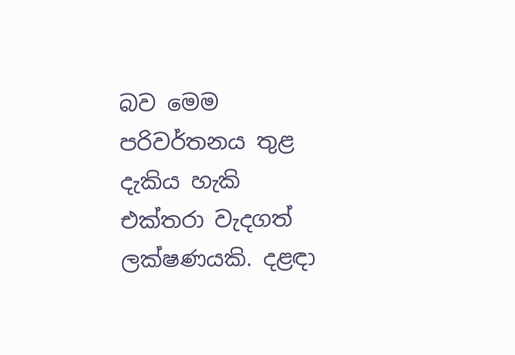බව මෙම පරිවර්තනය තුළ දැකිය හැකි එක්තරා වැදගත් ලක්ෂණයකි. දළඳා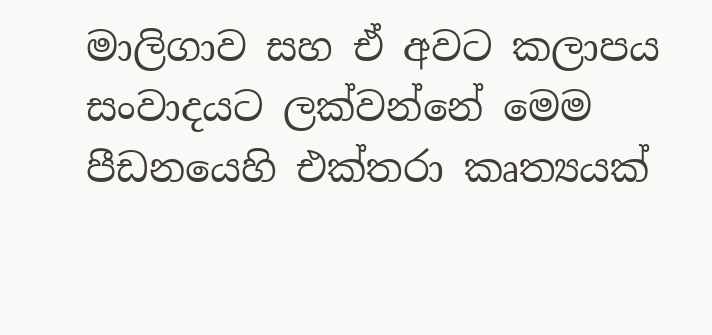මාලිගාව සහ ඒ අවට කලාපය සංවාදයට ලක්වන්නේ මෙම පීඩනයෙහි එක්තරා කෘත්‍යයක්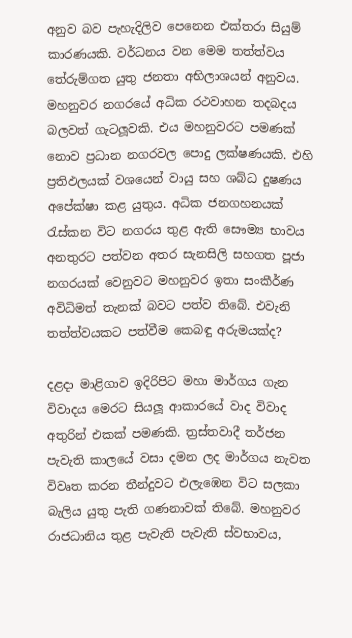අනුව බව පැහැදිලිව පෙනෙන එක්තරා සියුම් කාරණයකි. වර්ධනය වන මෙම තත්ත්වය තේරුම්ගත යුතු ජනතා අභිලාශයන් අනුවය.
මහනුවර නගරයේ අධික රථවාහන තදබදය බලවත් ගැටලූවකි. එය මහනුවරට පමණක් නොව ප්‍රධාන නගරවල පොදු ලක්ෂණයකි. එහි ප්‍රතිඵලයක් වශයෙන් වායු සහ ශබ්ධ දුෂණය අපේක්ෂා කළ යුතුය. අධික ජනගහනයක් රැස්කන විට නගරය තුළ ඇති සෞම්‍ය භාවය අනතුරට පත්වන අතර සැනසිලි සහගත පූජා නගරයක් වෙනුවට මහනුවර ඉතා සංකීර්ණ අවිධිමත් තැනක් බවට පත්ව තිබේ. එවැනි තත්ත්වයකට පත්වීම කෙබඳු අරුමයක්ද?

දළදා මාළිගාව ඉදිරිපිට මහා මාර්ගය ගැන විවාදය මෙරට සියලූ ආකාරයේ වාද විවාද අතුරින් එකක් පමණකි. ත්‍රස්තවාදී තර්ජන පැවැති කාලයේ වසා දමන ලද මාර්ගය නැවත විවෘත කරන තීන්දුවට එලැඹෙන විට සලකා බැලිය යුතු පැති ගණනාවක් තිබේ. මහනුවර රාජධානිය තුළ පැවැති පැවැති ස්වභාවය,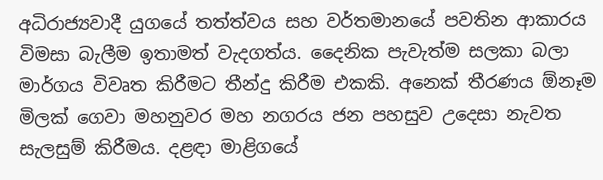අධිරාජ්‍යවාදී යුගයේ තත්ත්වය සහ වර්තමානයේ පවතින ආකාරය විමසා බැලීම ඉතාමත් වැදගත්ය. දෛනික පැවැත්ම සලකා බලා මාර්ගය විවෘත කිරීමට තීන්දු කිරීම එකකි. අනෙක් තීරණය ඕනෑම මිලක් ගෙවා මහනුවර මහ නගරය ජන පහසුව උදෙසා නැවත සැලසුම් කිරීමය. දළඳා මාළිගයේ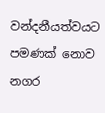වන්දනීයත්වයට පමණක් නොව නගර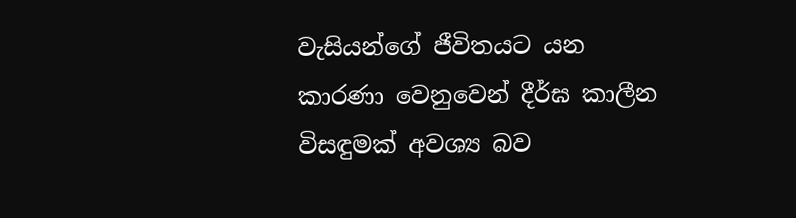වැසියන්ගේ ජීවිතයට යන කාරණා වෙනුවෙන් දීර්ඝ කාලීන විසඳුමක් අවශ්‍ය බව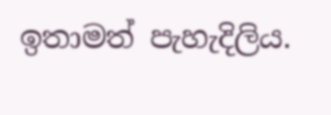ඉතාමත් පැහැදිලිය.